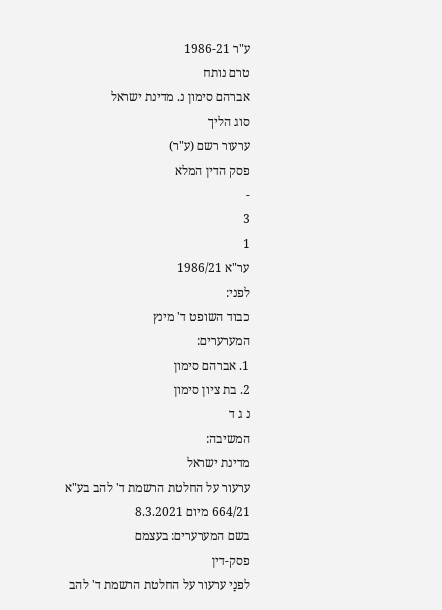ע"ר 1986-21
טרם נותח
אברהם סימון נ. מדינת ישראל
סוג הליך
ערעור רשם (ע"ר)
פסק הדין המלא
-
3
1
ער"א 1986/21
לפני:
כבוד השופט ד' מינץ
המערערים:
1. אברהם סימון
2. בת ציון סימון
נ ג ד
המשיבה:
מדינת ישראל
ערעור על החלטת הרשמת ד' להב בע"א 664/21 מיום 8.3.2021
בשם המערערים: בעצמם
פסק-דין
לפנַי ערעור על החלטת הרשמת ד' להב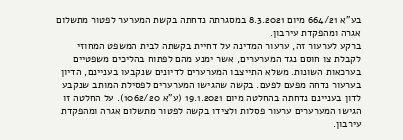בע"א 664/21 מיום 8.3.2021 במסגרתה נדחתה בקשת המערער לפטור מתשלום אגרה ומהפקדת עירבון.
ברקע לערעור זה, ערעור המדינה על דחיית בקשתה לבית המשפט המחוזי לקבלת צו חוסם נגד המערערים, אשר ימנע מהם לפתוח בהליכים משפטיים בערכאות השונות. משלא התייצבו המערערים לדיונים שנקבעו בעניינם, הדיון בערעור נדחה מפעם לפעם. בקשה שהגישו המערערים לפסילת המותב שנקבע לדון בעניינם נדחתה בהחלטה מיום 19.1.2021 (ע"א 1062/20). על החלטה זו הגישו המערערים ערעור פסלות ולצידו בקשה לפטור מתשלום אגרה ומהפקדת עירבון.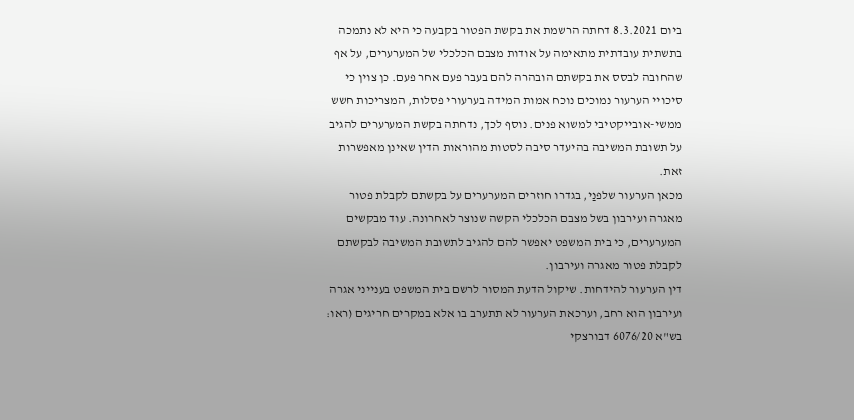ביום 8.3.2021 דחתה הרשמת את בקשת הפטור בקבעה כי היא לא נתמכה בתשתית עובדתית מתאימה על אודות מצבם הכלכלי של המערערים, על אף שהחובה לבסס את בקשתם הובהרה להם בעבר פעם אחר פעם. כן צוין כי סיכויי הערעור נמוכים נוכח אמות המידה בערעורי פסלות, המצריכות חשש ממשי-אובייקטיבי למשוא פנים. נוסף לכך, נדחתה בקשת המערערים להגיב על תשובת המשיבה בהיעדר סיבה לסטות מהוראות הדין שאינן מאפשרות זאת.
מכאן הערעור שלפנַי, בגדרו חוזרים המערערים על בקשתם לקבלת פטור מאגרה ועירבון בשל מצבם הכלכלי הקשה שנוצר לאחרונה. עוד מבקשים המערערים, כי בית המשפט יאפשר להם להגיב לתשובת המשיבה לבקשתם לקבלת פטור מאגרה ועירבון.
דין הערעור להידחות. שיקול הדעת המסור לרשם בית המשפט בענייני אגרה ועירבון הוא רחב, וערכאת הערעור לא תתערב בו אלא במקרים חריגים (ראו: בש"א 6076/20 דבורצקי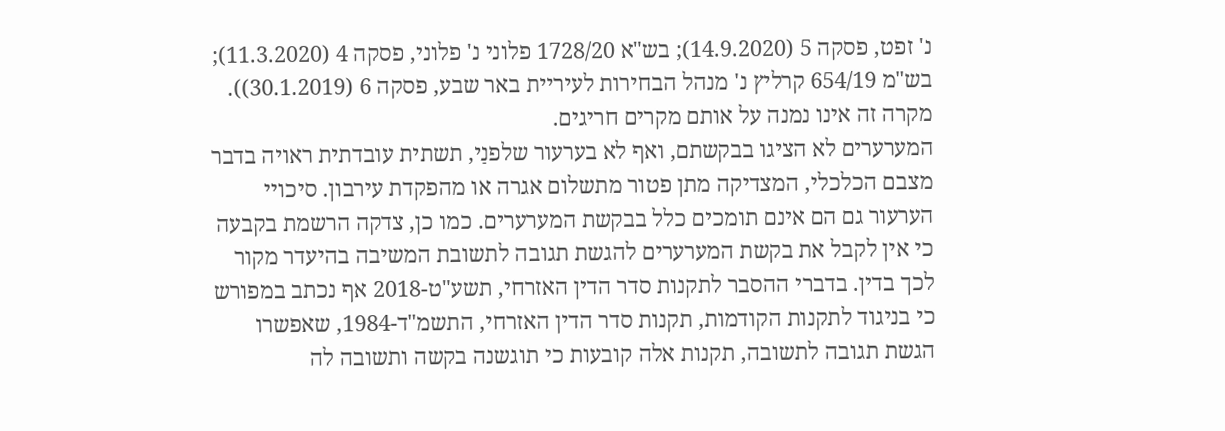נ' זפט, פסקה 5 (14.9.2020); בש"א 1728/20 פלוני נ' פלוני, פסקה 4 (11.3.2020); בש"מ 654/19 קרליץ נ' מנהל הבחירות לעיריית באר שבע, פסקה 6 (30.1.2019)). מקרה זה אינו נמנה על אותם מקרים חריגים.
המערערים לא הציגו בבקשתם, ואף לא בערעור שלפנַי, תשתית עובדתית ראויה בדבר מצבם הכלכלי, המצדיקה מתן פטור מתשלום אגרה או מהפקדת עירבון. סיכויי הערעור גם הם אינם תומכים כלל בבקשת המערערים. כמו כן, צדקה הרשמת בקבעה כי אין לקבל את בקשת המערערים להגשת תגובה לתשובת המשיבה בהיעדר מקור לכך בדין. בדברי ההסבר לתקנות סדר הדין האזרחי, תשע"ט-2018 אף נכתב במפורש כי בניגוד לתקנות הקודמות, תקנות סדר הדין האזרחי, התשמ"ד-1984, שאפשרו הגשת תגובה לתשובה, תקנות אלה קובעות כי תוגשנה בקשה ותשובה לה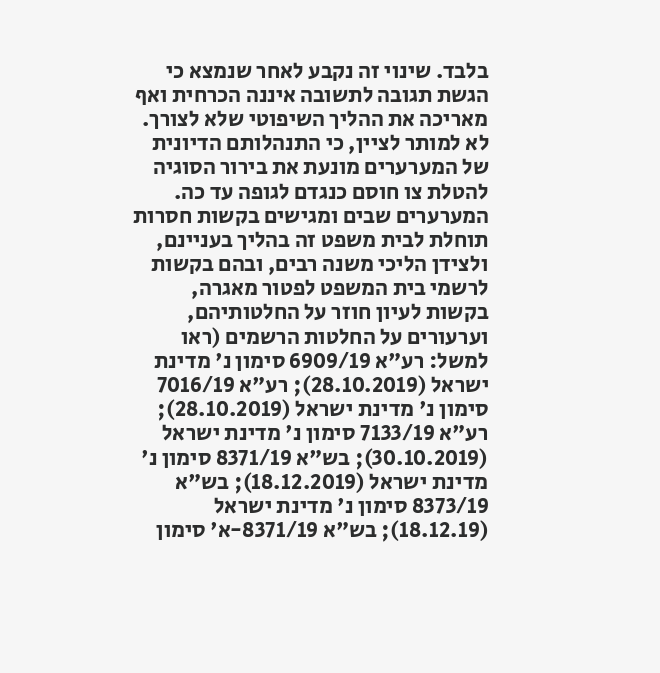בלבד. שינוי זה נקבע לאחר שנמצא כי הגשת תגובה לתשובה איננה הכרחית ואף מאריכה את ההליך השיפוטי שלא לצורך.
לא למותר לציין, כי התנהלותם הדיונית של המערערים מונעת את בירור הסוגיה להטלת צו חוסם כנגדם לגופה עד כה. המערערים שבים ומגישים בקשות חסרות תוחלת לבית משפט זה בהליך בעניינם, ולצידן הליכי משנה רבים, ובהם בקשות לרשמי בית המשפט לפטור מאגרה, בקשות לעיון חוזר על החלטותיהם, וערעורים על החלטות הרשמים (ראו למשל: רע"א 6909/19 סימון נ' מדינת ישראל (28.10.2019); רע"א 7016/19 סימון נ' מדינת ישראל (28.10.2019); רע"א 7133/19 סימון נ' מדינת ישראל (30.10.2019); בש"א 8371/19 סימון נ' מדינת ישראל (18.12.2019); בש"א 8373/19 סימון נ' מדינת ישראל (18.12.19); בש"א 8371/19-א' סימון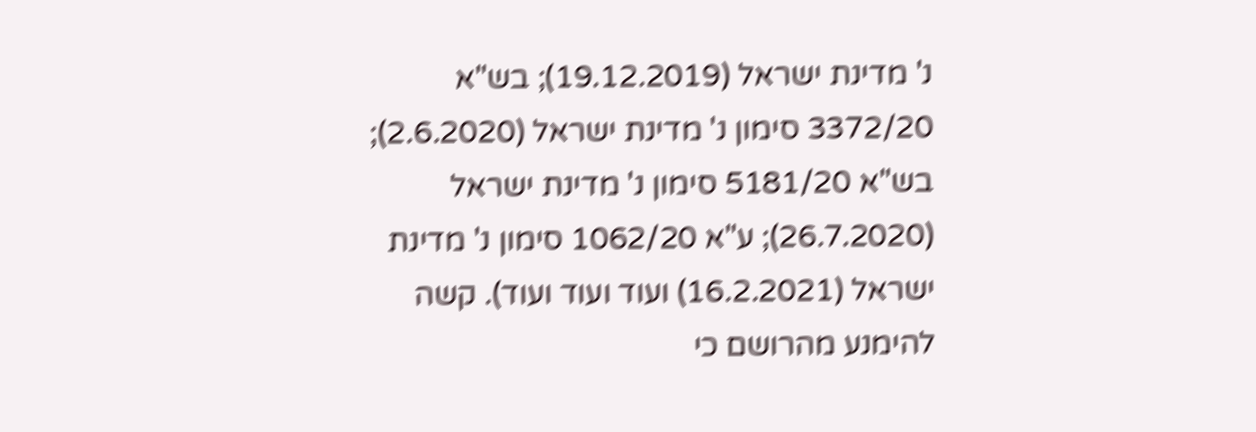נ' מדינת ישראל (19.12.2019); בש"א 3372/20 סימון נ' מדינת ישראל (2.6.2020); בש"א 5181/20 סימון נ' מדינת ישראל (26.7.2020); ע"א 1062/20 סימון נ' מדינת ישראל (16.2.2021) ועוד ועוד ועוד). קשה להימנע מהרושם כי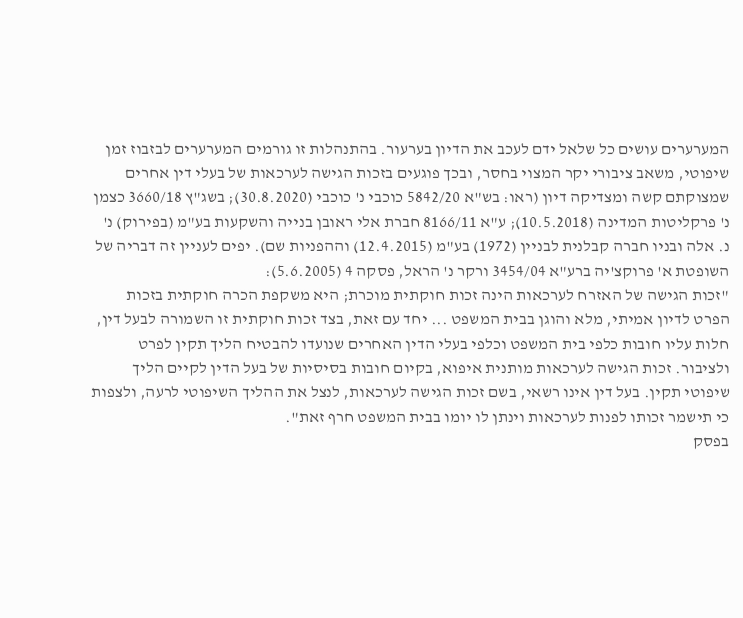המערערים עושים כל שלאל ידם לעכב את הדיון בערעור. בהתנהלות זו גורמים המערערים לבזבוז זמן שיפוטי, משאב ציבורי יקר המצוי בחסר, ובכך פוגעים בזכות הגישה לערכאות של בעלי דין אחרים שמצוקתם קשה ומצדיקה דיון (ראו: בש"א 5842/20 כוכבי נ' כוכבי (30.8.2020); בשג"ץ 3660/18 כצמן נ' פרקליטות המדינה (10.5.2018); ע"א 8166/11 חברת אלי ראובן בנייה והשקעות בע"מ (בפירוק) נ' נ. אלה ובניו חברה קבלנית לבניין (1972) בע"מ (12.4.2015) וההפניות שם). יפים לעניין זה דבריה של השופטת א' פרוקצ'יה ברע"א 3454/04 ורקר נ' הראל, פסקה 4 (5.6.2005):
"זכות הגישה של האזרח לערכאות הינה זכות חוקתית מוכרת; היא משקפת הכרה חוקתית בזכות הפרט לדיון אמיתי, מלא והוגן בבית המשפט ... יחד עם זאת, בצד זכות חוקתית זו השמורה לבעל דין, חלות עליו חובות כלפי בית המשפט וכלפי בעלי הדין האחרים שנועדו להבטיח הליך תקין לפרט ולציבור. זכות הגישה לערכאות מותנית איפוא, בקיום חובות בסיסיות של בעל הדין לקיים הליך שיפוטי תקין. בעל דין אינו רשאי, בשם זכות הגישה לערכאות, לנצל את ההליך השיפוטי לרעה, ולצפות כי תישמר זכותו לפנות לערכאות וינתן לו יומו בבית המשפט חרף זאת".
בפסק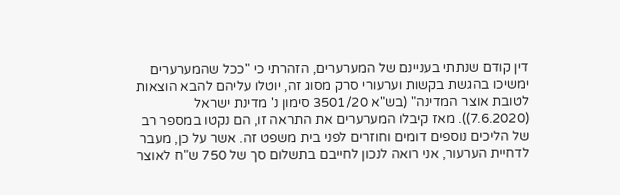דין קודם שנתתי בעניינם של המערערים, הזהרתי כי "ככל שהמערערים ימשיכו בהגשת בקשות וערעורי סרק מסוג זה, יוטלו עליהם להבא הוצאות לטובת אוצר המדינה" (בש"א 3501/20 סימון נ' מדינת ישראל (7.6.2020)). מאז קיבלו המערערים את התראה זו, הם נקטו במספר רב של הליכים נוספים דומים וחוזרים לפני בית משפט זה. אשר על כן, מעבר לדחיית הערעור, אני רואה לנכון לחייבם בתשלום סך של 750 ש"ח לאוצר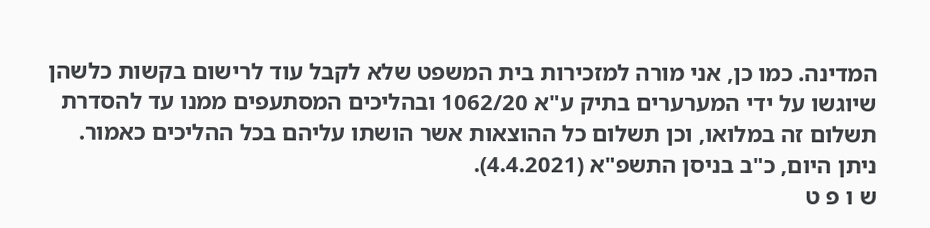המדינה. כמו כן, אני מורה למזכירות בית המשפט שלא לקבל עוד לרישום בקשות כלשהן שיוגשו על ידי המערערים בתיק ע"א 1062/20 ובהליכים המסתעפים ממנו עד להסדרת תשלום זה במלואו, וכן תשלום כל ההוצאות אשר הושתו עליהם בכל ההליכים כאמור.
ניתן היום, כ"ב בניסן התשפ"א (4.4.2021).
ש ו פ ט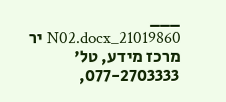___
21019860_N02.docx יר
מרכז מידע, טל' 077-2703333,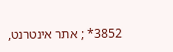3852* ; אתר אינטרנט,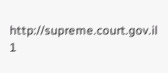http://supreme.court.gov.il
1